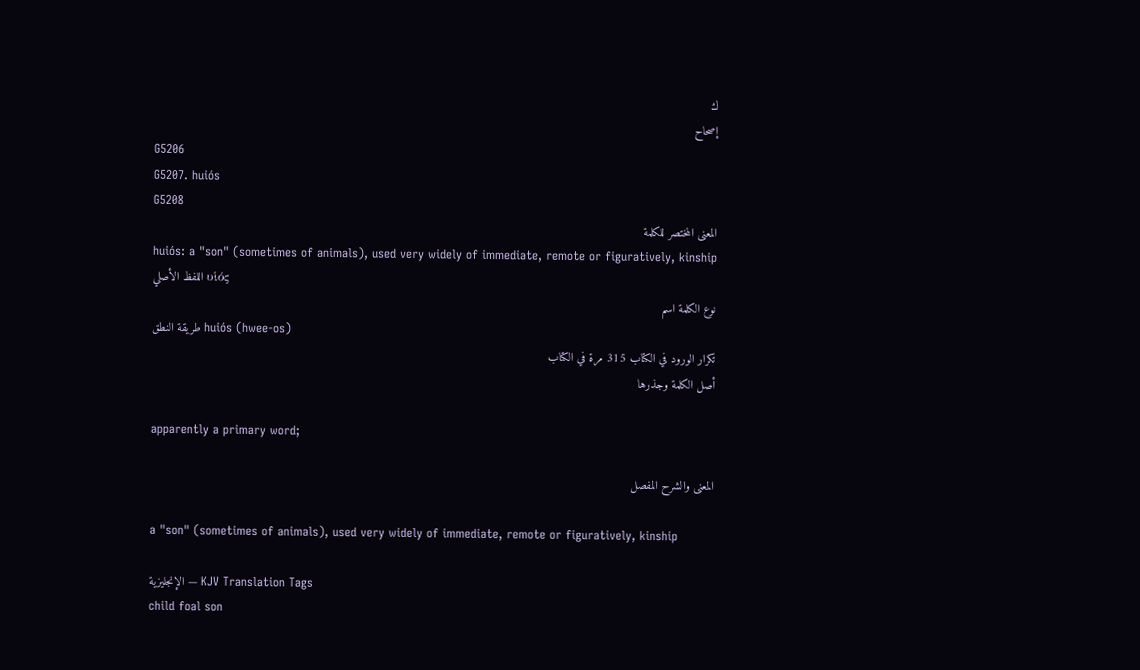ك
إصحاح
G5206
G5207. huiós
G5208
المعنى المختصر للكلمة
huiós: a "son" (sometimes of animals), used very widely of immediate, remote or figuratively, kinship
اللفظ الأصلي υἱός
نوع الكلمة اسم
طريقة النطق huiós (hwee-os)
تكرار الورود في الكتاب 315 مرة في الكتاب
أصل الكلمة وجذرها

apparently a primary word;

المعنى والشرح المفصل

a "son" (sometimes of animals), used very widely of immediate, remote or figuratively, kinship

الإنجليزية — KJV Translation Tags
child foal son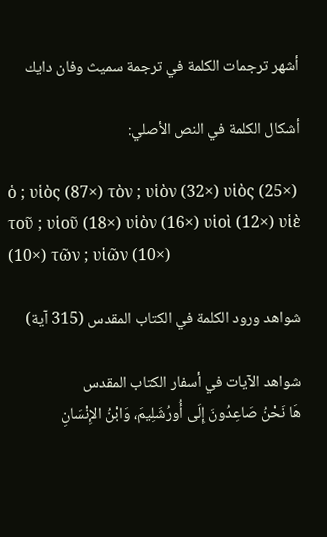أشهر ترجمات الكلمة في ترجمة سميث وفان دايك

أشكال الكلمة في النص الأصلي:

ὁ ; υἱὸς (87×) τὸν ; υἱὸν (32×) υἱὸς (25×) τοῦ ; υἱοῦ (18×) υἱὸν (16×) υἱοὶ (12×) υἱὲ (10×) τῶν ; υἱῶν (10×)

شواهد ورود الكلمة في الكتاب المقدس (315 آية)

شواهد الآيات في أسفار الكتاب المقدس
هَا نَحْنُ صَاعِدُونَ إِلَى أُورُشَلِيمَ، وَابْنُ الإِنْسَانِ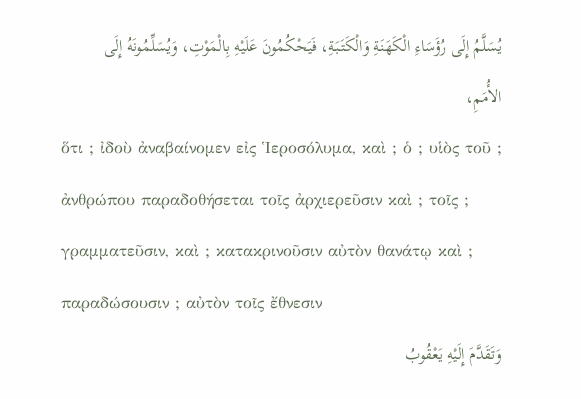يُسَلَّمُ إِلَى رُؤَسَاءِ الْكَهَنَةِ وَالْكَتَبَةِ، فَيَحْكُمُونَ عَلَيْهِ بِالْمَوْتِ، وَيُسَلِّمُونَهُ إِلَى الأُمَمِ،
ὅτι ; ἰδοὺ ἀναβαίνομεν εἰς Ἱεροσόλυμα, καὶ ; ὁ ; υἱὸς τοῦ ; ἀνθρώπου παραδοθήσεται τοῖς ἀρχιερεῦσιν καὶ ; τοῖς ; γραμματεῦσιν, καὶ ; κατακρινοῦσιν αὐτὸν θανάτῳ καὶ ; παραδώσουσιν ; αὐτὸν τοῖς ἔθνεσιν
وَتَقَدَّمَ إِلَيْهِ يَعْقُوبُ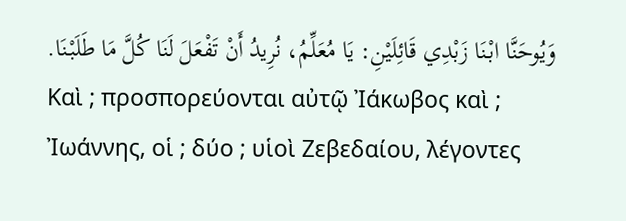وَيُوحَنَّا ابْنَا زَبْدِي قَائِلَيْنِ: يَا مُعَلِّمُ، نُرِيدُ أَنْ تَفْعَلَ لَنَا كُلَّ مَا طَلَبْنَا.
Καὶ ; προσπορεύονται αὐτῷ Ἰάκωβος καὶ ; Ἰωάννης, οἱ ; δύο ; υἱοὶ Ζεβεδαίου, λέγοντες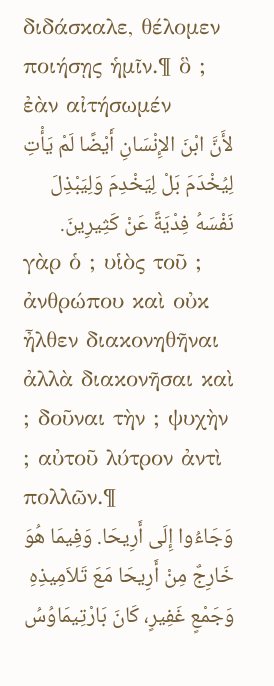διδάσκαλε, θέλομεν ποιήσῃς ἡμῖν.¶ ὃ ; ἐὰν αἰτήσωμέν
لأَنَّ ابْنَ الإِنْسَانِ أَيْضًا لَمْ يَأْتِ لِيُخْدَمَ بَلْ لِيَخْدِمَ وَلِيَبْذِلَ نَفْسَهُ فِدْيَةً عَنْ كَثِيرِينَ.
γὰρ ὁ ; υἱὸς τοῦ ; ἀνθρώπου καὶ οὐκ ἦλθεν διακονηθῆναι ἀλλὰ διακονῆσαι καὶ ; δοῦναι τὴν ; ψυχὴν ; αὐτοῦ λύτρον ἀντὶ πολλῶν.¶
وَجَاءُوا إِلَى أَرِيحَا. وَفِيمَا هُوَ خَارِجٌ مِنْ أَرِيحَا مَعَ تَلاَمِيذِهِ وَجَمْعٍ غَفِيرٍ، كَانَ بَارْتِيمَاوُسُ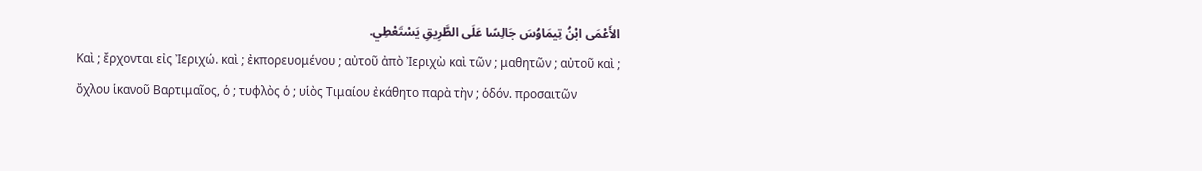الأَعْمَى ابْنُ تِيمَاوُسَ جَالِسًا عَلَى الطَّرِيقِ يَسْتَعْطِي.
Καὶ ; ἔρχονται εἰς Ἰεριχώ. καὶ ; ἐκπορευομένου ; αὐτοῦ ἀπὸ Ἰεριχὼ καὶ τῶν ; μαθητῶν ; αὐτοῦ καὶ ; ὄχλου ἱκανοῦ Βαρτιμαῖος, ὁ ; τυφλὸς ὁ ; υἱὸς Τιμαίου ἐκάθητο παρὰ τὴν ; ὁδόν. προσαιτῶν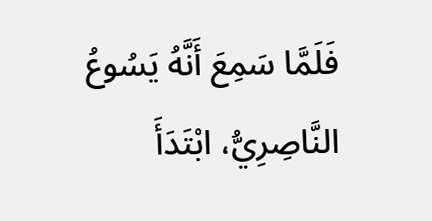فَلَمَّا سَمِعَ أَنَّهُ يَسُوعُ النَّاصِرِيُّ، ابْتَدَأَ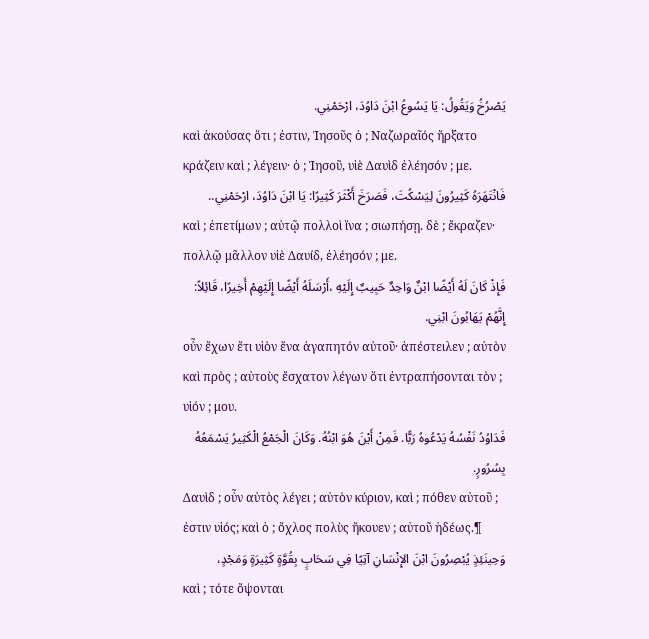يَصْرُخُ وَيَقُولُ: يَا يَسُوعُ ابْنَ دَاوُدَ، ارْحَمْنِي.
καὶ ἀκούσας ὅτι ; ἐστιν, Ἰησοῦς ὁ ; Ναζωραῖός ἤρξατο κράζειν καὶ ; λέγειν· ὁ ; Ἰησοῦ, υἱὲ Δαυὶδ ἐλέησόν ; με.
فَانْتَهَرَهُ كَثِيرُونَ لِيَسْكُتَ، فَصَرَخَ أَكْثَرَ كَثِيرًا: يَا ابْنَ دَاوُدَ، ارْحَمْنِي..
καὶ ; ἐπετίμων ; αὐτῷ πολλοὶ ἵνα ; σιωπήσῃ. δὲ ; ἔκραζεν· πολλῷ μᾶλλον υἱὲ Δαυίδ, ἐλέησόν ; με.
فَإِذْ كَانَ لَهُ أَيْضًا ابْنٌ وَاحِدٌ حَبِيبٌ إِلَيْهِ ،أَرْسَلَهُ أَيْضًا إِلَيْهِمْ أَخِيرًا، قَائِلاً: إِنَّهُمْ يَهَابُونَ ابْنِي.
οὖν ἔχων ἔτι υἱὸν ἕνα ἀγαπητόν αὐτοῦ· ἀπέστειλεν ; αὐτὸν καὶ πρὸς ; αὐτοὺς ἔσχατον λέγων ὅτι ἐντραπήσονται τὸν ; υἱόν ; μου.
فَدَاوُدُ نَفْسُهُ يَدْعُوهُ رَبًّا. فَمِنْ أَيْنَ هُوَ ابْنُهُ. وَكَانَ الْجَمْعُ الْكَثِيرُ يَسْمَعُهُ بِسُرُورٍ.
Δαυὶδ ; οὖν αὐτὸς λέγει ; αὐτὸν κύριον, καὶ ; πόθεν αὐτοῦ ; ἐστιν υἱός; καὶ ὁ ; ὄχλος πολὺς ἤκουεν ; αὐτοῦ ἡδέως.¶
وَحِينَئِذٍ يُبْصِرُونَ ابْنَ الإِنْسَانِ آتِيًا فِي سَحَابٍ بِقُوَّةٍ كَثِيرَةٍ وَمَجْدٍ،
καὶ ; τότε ὄψονται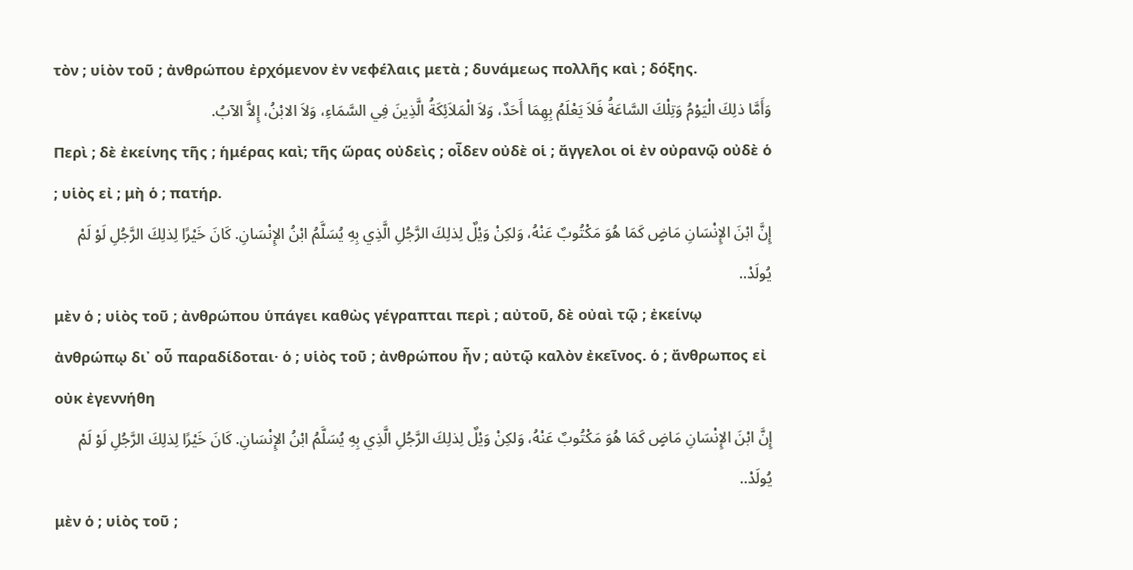τὸν ; υἱὸν τοῦ ; ἀνθρώπου ἐρχόμενον ἐν νεφέλαις μετὰ ; δυνάμεως πολλῆς καὶ ; δόξης.
وَأَمَّا ذلِكَ الْيَوْمُ وَتِلْكَ السَّاعَةُ فَلاَ يَعْلَمُ بِهِمَا أَحَدٌ، وَلاَ الْمَلاَئِكَةُ الَّذِينَ فِي السَّمَاءِ، وَلاَ الابْنُ، إِلاَّ الآبُ.
Περὶ ; δὲ ἐκείνης τῆς ; ἡμέρας καὶ; τῆς ὥρας οὐδεὶς ; οἶδεν οὐδὲ οἱ ; ἄγγελοι οἱ ἐν οὐρανῷ οὐδὲ ὁ ; υἱὸς εἰ ; μὴ ὁ ; πατήρ.
إِنَّ ابْنَ الإِنْسَانِ مَاضٍ كَمَا هُوَ مَكْتُوبٌ عَنْهُ، وَلكِنْ وَيْلٌ لِذلِكَ الرَّجُلِ الَّذِي بِهِ يُسَلَّمُ ابْنُ الإِنْسَانِ. كَانَ خَيْرًا لِذلِكَ الرَّجُلِ لَوْ لَمْ يُولَدْ..
μὲν ὁ ; υἱὸς τοῦ ; ἀνθρώπου ὑπάγει καθὼς γέγραπται περὶ ; αὐτοῦ, δὲ οὐαὶ τῷ ; ἐκείνῳ ἀνθρώπῳ δι᾽ οὗ παραδίδοται· ὁ ; υἱὸς τοῦ ; ἀνθρώπου ἦν ; αὐτῷ καλὸν ἐκεῖνος. ὁ ; ἄνθρωπος εἰ οὐκ ἐγεννήθη
إِنَّ ابْنَ الإِنْسَانِ مَاضٍ كَمَا هُوَ مَكْتُوبٌ عَنْهُ، وَلكِنْ وَيْلٌ لِذلِكَ الرَّجُلِ الَّذِي بِهِ يُسَلَّمُ ابْنُ الإِنْسَانِ. كَانَ خَيْرًا لِذلِكَ الرَّجُلِ لَوْ لَمْ يُولَدْ..
μὲν ὁ ; υἱὸς τοῦ ;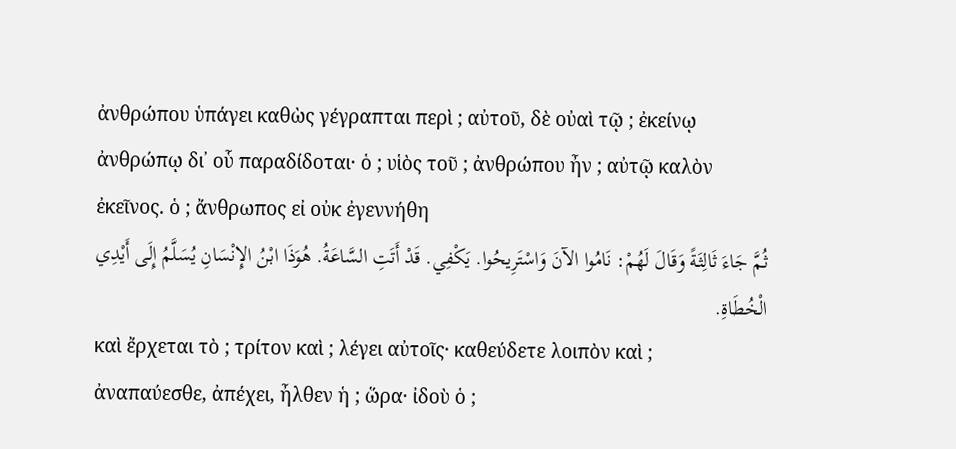ἀνθρώπου ὑπάγει καθὼς γέγραπται περὶ ; αὐτοῦ, δὲ οὐαὶ τῷ ; ἐκείνῳ ἀνθρώπῳ δι᾽ οὗ παραδίδοται· ὁ ; υἱὸς τοῦ ; ἀνθρώπου ἦν ; αὐτῷ καλὸν ἐκεῖνος. ὁ ; ἄνθρωπος εἰ οὐκ ἐγεννήθη
ثُمَّ جَاءَ ثَالِثَةً وَقَالَ لَهُمْ: نَامُوا الآنَ وَاسْتَرِيحُوا. يَكْفِي. قَدْ أَتَتِ السَّاعَةُ. هُوَذَا ابْنُ الإِنْسَانِ يُسَلَّمُ إِلَى أَيْدِي الْخُطَاةِ.
καὶ ἔρχεται τὸ ; τρίτον καὶ ; λέγει αὐτοῖς· καθεύδετε λοιπὸν καὶ ; ἀναπαύεσθε, ἀπέχει, ἦλθεν ἡ ; ὥρα· ἰδοὺ ὁ ;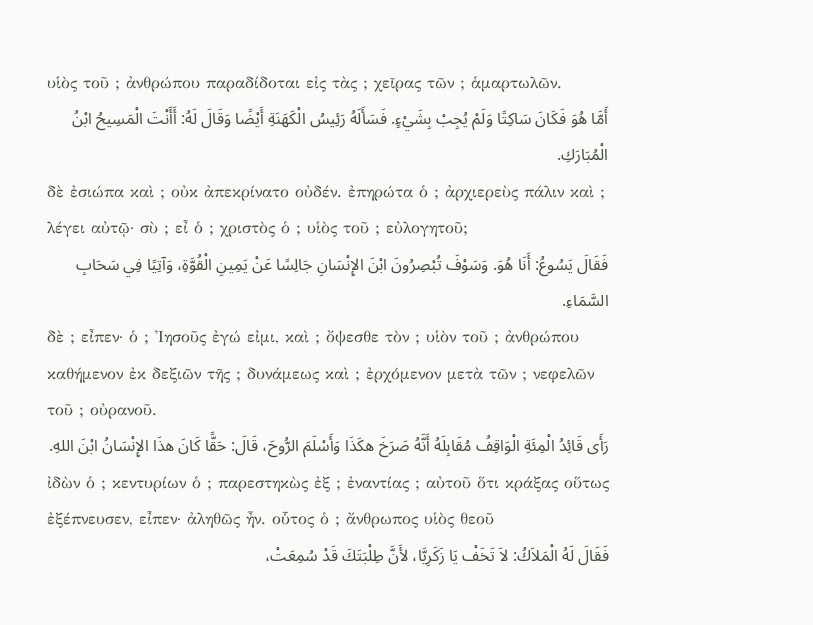υἱὸς τοῦ ; ἀνθρώπου παραδίδοται εἰς τὰς ; χεῖρας τῶν ; ἁμαρτωλῶν.
أَمَّا هُوَ فَكَانَ سَاكِتًا وَلَمْ يُجِبْ بِشَيْءٍ. فَسَأَلَهُ رَئِيسُ الْكَهَنَةِ أَيْضًا وَقَالَ لَهُ: أَأَنْتَ الْمَسِيحُ ابْنُ الْمُبَارَكِ.
δὲ ἐσιώπα καὶ ; οὐκ ἀπεκρίνατο οὐδέν. ἐπηρώτα ὁ ; ἀρχιερεὺς πάλιν καὶ ; λέγει αὐτῷ· σὺ ; εἶ ὁ ; χριστὸς ὁ ; υἱὸς τοῦ ; εὐλογητοῦ;
فَقَالَ يَسُوعُ: أَنَا هُوَ. وَسَوْفَ تُبْصِرُونَ ابْنَ الإِنْسَانِ جَالِسًا عَنْ يَمِينِ الْقُوَّةِ، وَآتِيًا فِي سَحَابِ السَّمَاءِ.
δὲ ; εἶπεν· ὁ ; Ἰησοῦς ἐγώ εἰμι, καὶ ; ὄψεσθε τὸν ; υἱὸν τοῦ ; ἀνθρώπου καθήμενον ἐκ δεξιῶν τῆς ; δυνάμεως καὶ ; ἐρχόμενον μετὰ τῶν ; νεφελῶν τοῦ ; οὐρανοῦ.
رَأَى قَائِدُ الْمِئَةِ الْوَاقِفُ مُقَابِلَهُ أَنَّهُ صَرَخَ هكَذَا وَأَسْلَمَ الرُّوحَ، قَالَ: حَقًّا كَانَ هذَا الإِنْسَانُ ابْنَ اللهِ.
ἰδὼν ὁ ; κεντυρίων ὁ ; παρεστηκὼς ἐξ ; ἐναντίας ; αὐτοῦ ὅτι κράξας οὕτως ἐξέπνευσεν, εἶπεν· ἀληθῶς ἦν. οὗτος ὁ ; ἄνθρωπος υἱὸς θεοῦ
فَقَالَ لَهُ الْمَلاَكُ: لاَ تَخَفْ يَا زَكَرِيَّا، لأَنَّ طِلْبَتَكَ قَدْ سُمِعَتْ،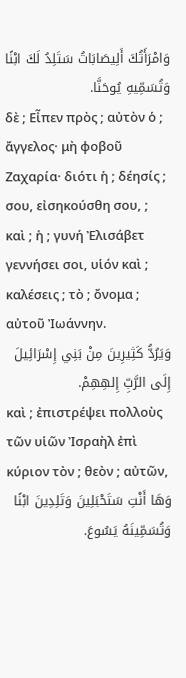وَامْرَأَتُكَ أَلِيصَابَاتُ سَتَلِدُ لَكَ ابْنًا وَتُسَمِّيهِ يُوحَنَّا.
δὲ ; Εἶπεν πρὸς ; αὐτὸν ὁ ; ἄγγελος· μὴ φοβοῦ Ζαχαρία· διότι ἡ ; δέησίς ; σου, εἰσηκούσθη σου, ; καὶ ; ἡ ; γυνή Ἐλισάβετ γεννήσει σοι, υἱόν καὶ ; καλέσεις ; τὸ ; ὄνομα ; αὐτοῦ Ἰωάννην.
وَيَرُدُّ كَثِيرِينَ مِنْ بَنِي إِسْرَائِيلَ إِلَى الرَّبِّ إِلهِهِمْ.
καὶ ; ἐπιστρέψει πολλοὺς τῶν υἱῶν Ἰσραὴλ ἐπὶ κύριον τὸν ; θεὸν ; αὐτῶν,
وَهَا أَنْتِ سَتَحْبَلِينَ وَتَلِدِينَ ابْنًا وَتُسَمِّينَهُ يَسُوعَ.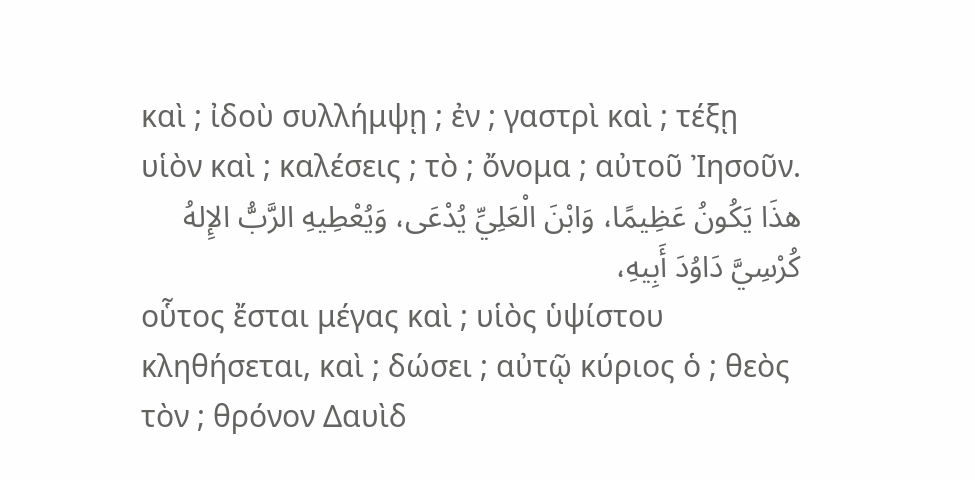καὶ ; ἰδοὺ συλλήμψῃ ; ἐν ; γαστρὶ καὶ ; τέξῃ υἱὸν καὶ ; καλέσεις ; τὸ ; ὄνομα ; αὐτοῦ Ἰησοῦν.
هذَا يَكُونُ عَظِيمًا، وَابْنَ الْعَلِيِّ يُدْعَى، وَيُعْطِيهِ الرَّبُّ الإِلهُ كُرْسِيَّ دَاوُدَ أَبِيهِ،
οὗτος ἔσται μέγας καὶ ; υἱὸς ὑψίστου κληθήσεται, καὶ ; δώσει ; αὐτῷ κύριος ὁ ; θεὸς τὸν ; θρόνον Δαυὶδ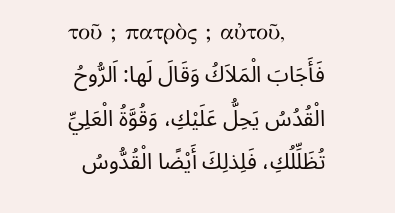τοῦ ; πατρὸς ; αὐτοῦ,
فَأَجَابَ الْمَلاَكُ وَقَالَ لَها: اَلرُّوحُ الْقُدُسُ يَحِلُّ عَلَيْكِ، وَقُوَّةُ الْعَلِيِّ تُظَلِّلُكِ، فَلِذلِكَ أَيْضًا الْقُدُّوسُ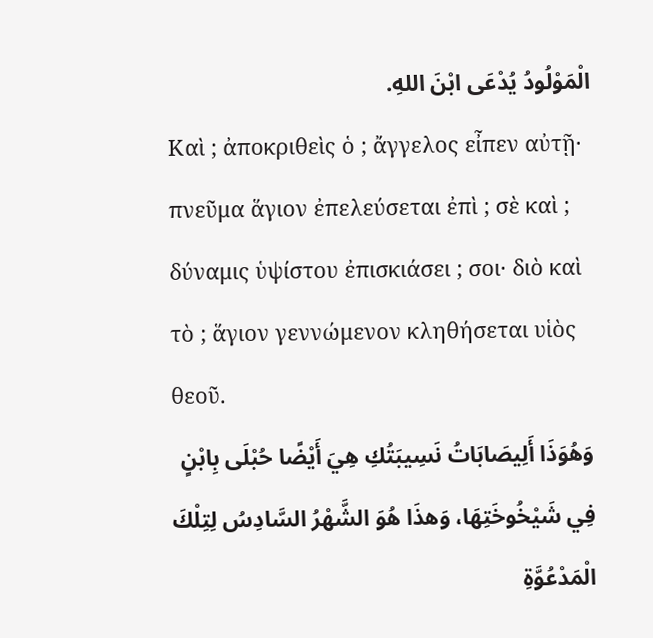الْمَوْلُودُ يُدْعَى ابْنَ اللهِ.
Καὶ ; ἀποκριθεὶς ὁ ; ἄγγελος εἶπεν αὐτῇ· πνεῦμα ἅγιον ἐπελεύσεται ἐπὶ ; σὲ καὶ ; δύναμις ὑψίστου ἐπισκιάσει ; σοι· διὸ καὶ τὸ ; ἅγιον γεννώμενον κληθήσεται υἱὸς θεοῦ.
وَهُوَذَا أَلِيصَابَاتُ نَسِيبَتُكِ هِيَ أَيْضًا حُبْلَى بِابْنٍ فِي شَيْخُوخَتِهَا، وَهذَا هُوَ الشَّهْرُ السَّادِسُ لِتِلْكَ الْمَدْعُوَّةِ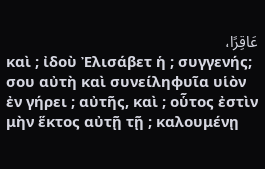عَاقِرًا،
καὶ ; ἰδοὺ Ἐλισάβετ ἡ ; συγγενής; σου αὐτὴ καὶ συνείληφυῖα υἱὸν ἐν γήρει ; αὐτῆς, καὶ ; οὗτος ἐστὶν μὴν ἕκτος αὐτῇ τῇ ; καλουμένῃ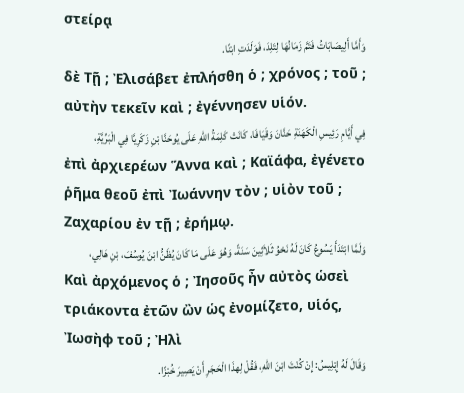στείρᾳ
وَأَمَّا أَلِيصَابَاتُ فَتَمَّ زَمَانُهَا لِتَلِدَ، فَوَلَدَتِ ابْنًا.
δὲ Τῇ ; Ἐλισάβετ ἐπλήσθη ὁ ; χρόνος ; τοῦ ; αὐτὴν τεκεῖν καὶ ; ἐγέννησεν υἱόν.
فِي أَيَّامِ رَئِيسِ الْكَهَنَةِ حَنَّانَ وَقَيَافَا، كَانَتْ كَلِمَةُ اللهِ عَلَى يُوحَنَّا بْنِ زَكَرِيَّا فِي الْبَرِّيَّةِ،
ἐπὶ ἀρχιερέων Ἅννα καὶ ; Καϊάφα, ἐγένετο ῥῆμα θεοῦ ἐπὶ Ἰωάννην τὸν ; υἱὸν τοῦ ; Ζαχαρίου ἐν τῇ ; ἐρήμῳ.
وَلَمَّا ابْتَدَأَ يَسُوعُ كَانَ لَهُ نَحْوُ ثَلاَثِينَ سَنَةً، وَهُوَ عَلَى مَا كَانَ يُظَنُّ ابْنَ يُوسُفَ، بْنِ هَالِي،
Καὶ ἀρχόμενος ὁ ; Ἰησοῦς ἦν αὐτὸς ὡσεὶ τριάκοντα ἐτῶν ὢν ὡς ἐνομίζετο, υἱός, Ἰωσὴφ τοῦ ; Ἠλὶ
وَقَالَ لَهُ إِبْلِيسُ: إِنْ كُنْتَ ابْنَ اللهِ، فَقُلْ لِهذَا الْحَجَرِ أَنْ يَصِيرَ خُبْزًا.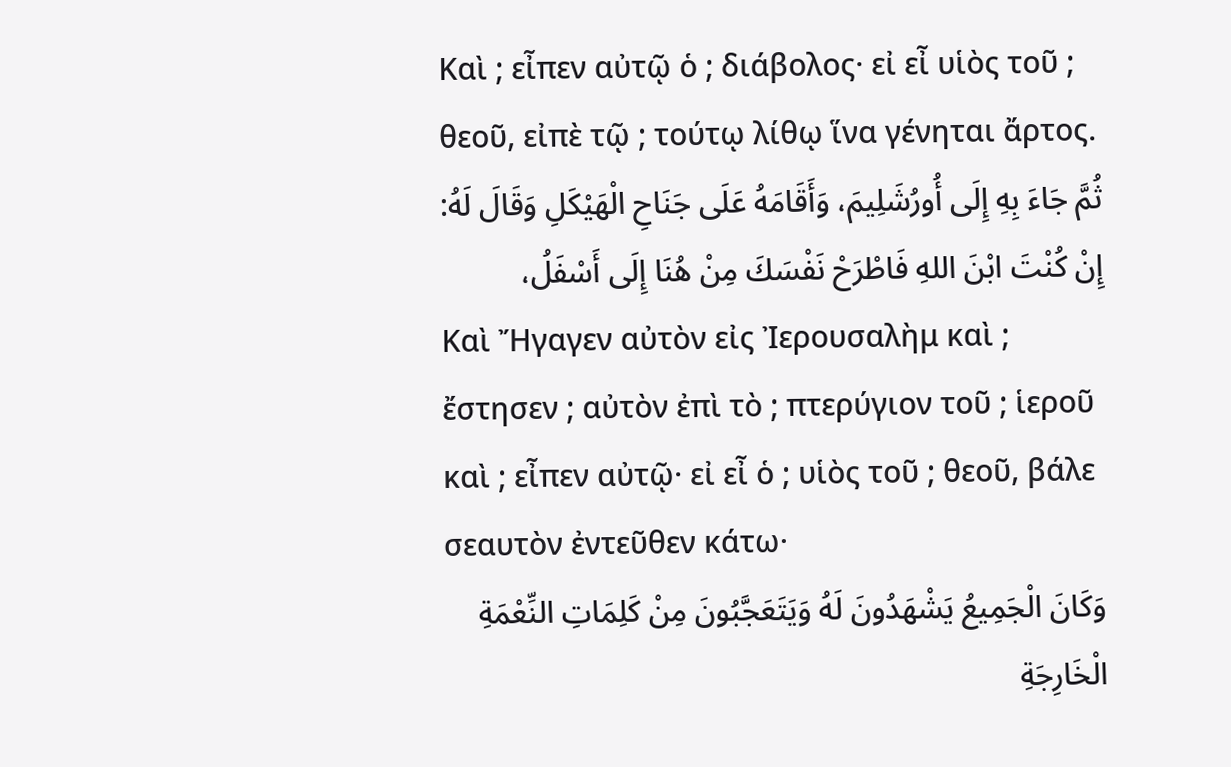Καὶ ; εἶπεν αὐτῷ ὁ ; διάβολος· εἰ εἶ υἱὸς τοῦ ; θεοῦ, εἰπὲ τῷ ; τούτῳ λίθῳ ἵνα γένηται ἄρτος.
ثُمَّ جَاءَ بِهِ إِلَى أُورُشَلِيمَ، وَأَقَامَهُ عَلَى جَنَاحِ الْهَيْكَلِ وَقَالَ لَهُ: إِنْ كُنْتَ ابْنَ اللهِ فَاطْرَحْ نَفْسَكَ مِنْ هُنَا إِلَى أَسْفَلُ،
Καὶ Ἤγαγεν αὐτὸν εἰς Ἰερουσαλὴμ καὶ ; ἔστησεν ; αὐτὸν ἐπὶ τὸ ; πτερύγιον τοῦ ; ἱεροῦ καὶ ; εἶπεν αὐτῷ· εἰ εἶ ὁ ; υἱὸς τοῦ ; θεοῦ, βάλε σεαυτὸν ἐντεῦθεν κάτω·
وَكَانَ الْجَمِيعُ يَشْهَدُونَ لَهُ وَيَتَعَجَّبُونَ مِنْ كَلِمَاتِ النِّعْمَةِ الْخَارِجَةِ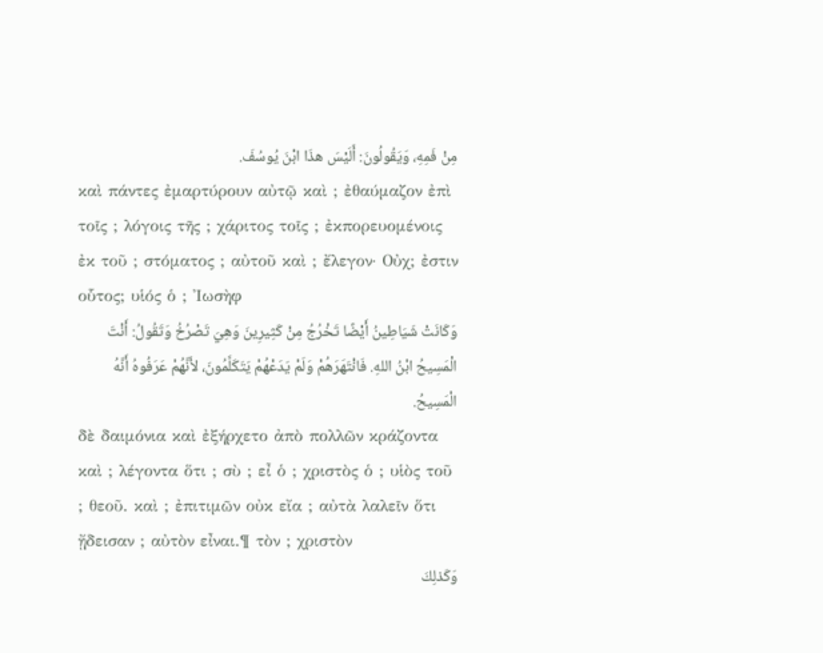مِنْ فَمِهِ، وَيَقُولُونَ: أَلَيْسَ هذَا ابْنَ يُوسُفَ.
καὶ πάντες ἐμαρτύρουν αὐτῷ καὶ ; ἐθαύμαζον ἐπὶ τοῖς ; λόγοις τῆς ; χάριτος τοῖς ; ἐκπορευομένοις ἐκ τοῦ ; στόματος ; αὐτοῦ καὶ ; ἔλεγον· Οὐχ; ἐστιν οὗτος; υἱός ὁ ; Ἰωσὴφ
وَكَانَتْ شَيَاطِينُ أَيْضًا تَخْرُجُ مِنْ كَثِيرِينَ وَهِيَ تَصْرُخُ وَتَقُولُ: أَنْتَ الْمَسِيحُ ابْنُ اللهِ. فَانْتَهَرَهُمْ وَلَمْ يَدَعْهُمْ يَتَكَلَّمُونَ، لأَنَّهُمْ عَرَفُوهُ أَنَّهُ الْمَسِيحُ.
δὲ δαιμόνια καὶ ἐξήρχετο ἀπὸ πολλῶν κράζοντα καὶ ; λέγοντα ὅτι ; σὺ ; εἶ ὁ ; χριστὸς ὁ ; υἱὸς τοῦ ; θεοῦ. καὶ ; ἐπιτιμῶν οὐκ εἴα ; αὐτὰ λαλεῖν ὅτι ᾔδεισαν ; αὐτὸν εἶναι.¶ τὸν ; χριστὸν
وَكَذلِكَ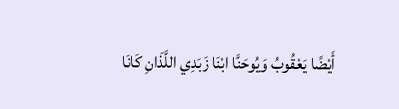أَيْضًا يَعْقُوبُ وَيُوحَنَّا ابْنَا زَبَدِي اللَّذَانِ كَانَا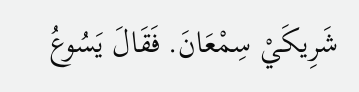شَرِيكَيْ سِمْعَانَ. فَقَالَ يَسُوعُ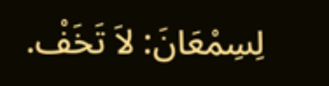لِسِمْعَانَ: لاَ تَخَفْ.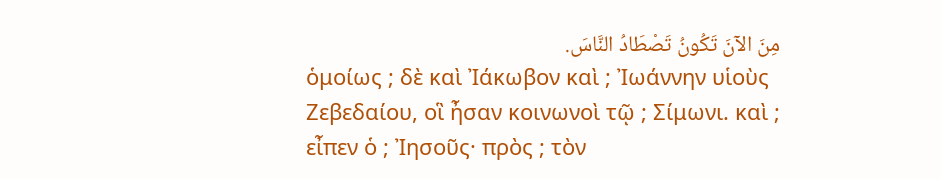مِنَ الآنَ تَكُونُ تَصْطَادُ النَّاسَ.
ὁμοίως ; δὲ καὶ Ἰάκωβον καὶ ; Ἰωάννην υἱοὺς Ζεβεδαίου, οἳ ἦσαν κοινωνοὶ τῷ ; Σίμωνι. καὶ ; εἶπεν ὁ ; Ἰησοῦς· πρὸς ; τὸν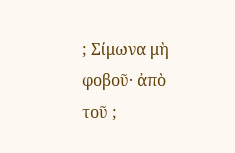; Σίμωνα μὴ φοβοῦ· ἀπὸ τοῦ ;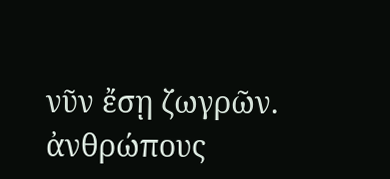νῦν ἔσῃ ζωγρῶν. ἀνθρώπους